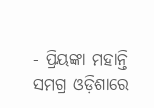- ପ୍ରିୟଙ୍କା ମହାନ୍ତି
ସମଗ୍ର ଓଡ଼ିଶାରେ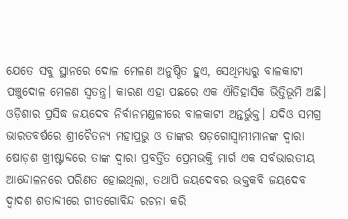ଯେତେ ସବୁ ସ୍ଥାନରେ ଦୋଳ ମେଳଣ ଅନୁଷ୍ଠିତ ହୁଏ, ସେଥିମଧ୍ୟରୁ ବାଳକାଟୀ ପଞ୍ଚୁଦୋଳ ମେଳଣ ସ୍ୱତନ୍ତ୍ର। କାରଣ ଏହା ପଛରେ ଏକ ଐତିହାସିକ ଭିତ୍ତିଭୂମି ଅଛି। ଓଡ଼ିଶାର ପ୍ରସିଦ୍ଧ ଜୟଦେବ ନିର୍ବାନମଣ୍ଡଳୀରେ ବାଳକାଟୀ ଅନ୍ତର୍ଭୁକ୍ତ। ଯଦିଓ ସମଗ୍ର ଭାରତବର୍ଷରେ ଶ୍ରୀଚୈତନ୍ୟ ମହାପ୍ରଭୁ ଓ ତାଙ୍କର ଷଡ଼ଗୋସ୍ୱାମୀମାନଙ୍କ ଦ୍ୱାରା ଷୋଡ଼ଶ ଖ୍ରୀଷ୍ଟାବ୍ଦରେ ତାଙ୍କ ଦ୍ୱାରା ପ୍ରବର୍ତ୍ତିତ ପ୍ରେମଭକ୍ତି ମାର୍ଗ ଏକ ସର୍ବଭାରତୀୟ ଆନ୍ଦୋଳନରେ ପରିଣତ ହୋଇଥିଲା, ତଥାପି ଜୟଦେବର ଭକ୍ତକବି ଜୟଦେବ ଦ୍ୱାଦଶ ଶତାବ୍ଦୀରେ ଗୀତଗୋବିନ୍ଦ ରଚନା କରି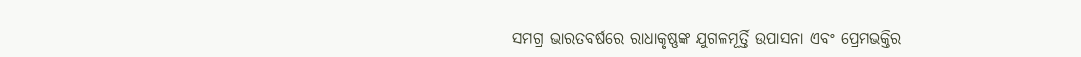ସମଗ୍ର ଭାରତବର୍ଷରେ ରାଧାକୃଷ୍ଣଙ୍କ ଯୁଗଳମୂର୍ତ୍ତି ଉପାସନା ଏବଂ ପ୍ରେମଭକ୍ତିର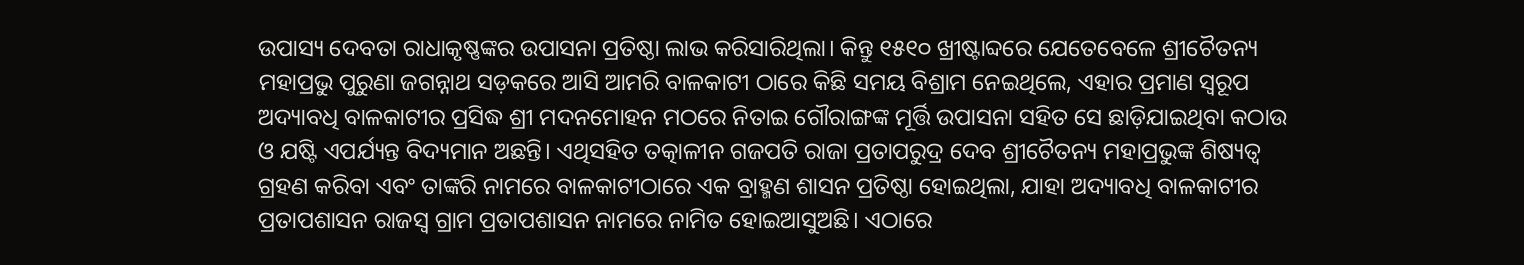ଉପାସ୍ୟ ଦେବତା ରାଧାକୃଷ୍ଣଙ୍କର ଉପାସନା ପ୍ରତିଷ୍ଠା ଲାଭ କରିସାରିଥିଲା। କିନ୍ତୁ ୧୫୧୦ ଖ୍ରୀଷ୍ଟାବ୍ଦରେ ଯେତେବେଳେ ଶ୍ରୀଚୈତନ୍ୟ ମହାପ୍ରଭୁ ପୁରୁଣା ଜଗନ୍ନାଥ ସଡ଼କରେ ଆସି ଆମରି ବାଳକାଟୀ ଠାରେ କିଛି ସମୟ ବିଶ୍ରାମ ନେଇଥିଲେ, ଏହାର ପ୍ରମାଣ ସ୍ୱରୂପ ଅଦ୍ୟାବଧି ବାଳକାଟୀର ପ୍ରସିଦ୍ଧ ଶ୍ରୀ ମଦନମୋହନ ମଠରେ ନିତାଇ ଗୌରାଙ୍ଗଙ୍କ ମୂର୍ତ୍ତି ଉପାସନା ସହିତ ସେ ଛାଡ଼ିଯାଇଥିବା କଠାଉ ଓ ଯଷ୍ଟି ଏପର୍ଯ୍ୟନ୍ତ ବିଦ୍ୟମାନ ଅଛନ୍ତି। ଏଥିସହିତ ତତ୍କାଳୀନ ଗଜପତି ରାଜା ପ୍ରତାପରୁଦ୍ର ଦେବ ଶ୍ରୀଚୈତନ୍ୟ ମହାପ୍ରଭୁଙ୍କ ଶିଷ୍ୟତ୍ୱ ଗ୍ରହଣ କରିବା ଏବଂ ତାଙ୍କରି ନାମରେ ବାଳକାଟୀଠାରେ ଏକ ବ୍ରାହ୍ମଣ ଶାସନ ପ୍ରତିଷ୍ଠା ହୋଇଥିଲା, ଯାହା ଅଦ୍ୟାବଧି ବାଳକାଟୀର ପ୍ରତାପଶାସନ ରାଜସ୍ୱ ଗ୍ରାମ ପ୍ରତାପଶାସନ ନାମରେ ନାମିତ ହୋଇଆସୁଅଛି। ଏଠାରେ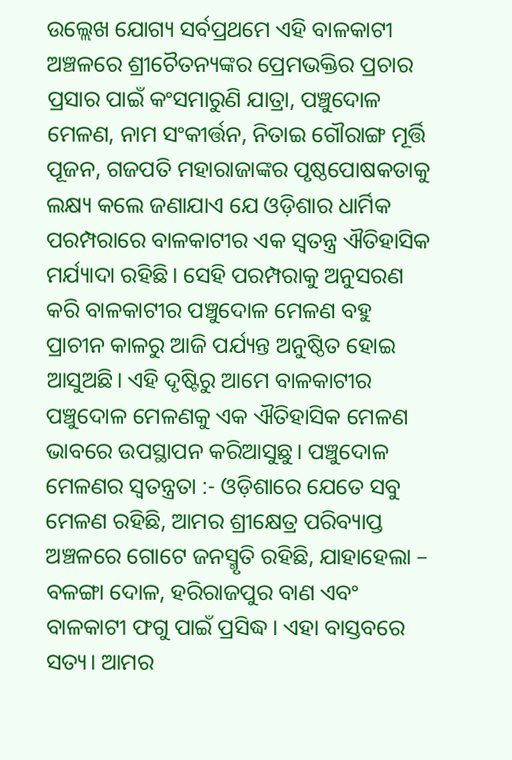ଉଲ୍ଲେଖ ଯୋଗ୍ୟ ସର୍ବପ୍ରଥମେ ଏହି ବାଳକାଟୀ ଅଞ୍ଚଳରେ ଶ୍ରୀଚୈତନ୍ୟଙ୍କର ପ୍ରେମଭକ୍ତିର ପ୍ରଚାର ପ୍ରସାର ପାଇଁ କଂସମାରୁଣି ଯାତ୍ରା, ପଞ୍ଚୁଦୋଳ ମେଳଣ, ନାମ ସଂକୀର୍ତ୍ତନ, ନିତାଇ ଗୌରାଙ୍ଗ ମୂର୍ତ୍ତି ପୂଜନ, ଗଜପତି ମହାରାଜାଙ୍କର ପୃଷ୍ଠପୋଷକତାକୁ ଲକ୍ଷ୍ୟ କଲେ ଜଣାଯାଏ ଯେ ଓଡ଼ିଶାର ଧାର୍ମିକ ପରମ୍ପରାରେ ବାଳକାଟୀର ଏକ ସ୍ୱତନ୍ତ୍ର ଐତିହାସିକ ମର୍ଯ୍ୟାଦା ରହିଛି। ସେହି ପରମ୍ପରାକୁ ଅନୁସରଣ କରି ବାଳକାଟୀର ପଞ୍ଚୁଦୋଳ ମେଳଣ ବହୁ ପ୍ରାଚୀନ କାଳରୁ ଆଜି ପର୍ଯ୍ୟନ୍ତ ଅନୁଷ୍ଠିତ ହୋଇ ଆସୁଅଛି। ଏହି ଦୃଷ୍ଟିରୁ ଆମେ ବାଳକାଟୀର ପଞ୍ଚୁଦୋଳ ମେଳଣକୁ ଏକ ଐତିହାସିକ ମେଳଣ ଭାବରେ ଉପସ୍ଥାପନ କରିଆସୁଛୁ। ପଞ୍ଚୁଦୋଳ ମେଳଣର ସ୍ୱତନ୍ତ୍ରତା :- ଓଡ଼ିଶାରେ ଯେତେ ସବୁ ମେଳଣ ରହିଛି, ଆମର ଶ୍ରୀକ୍ଷେତ୍ର ପରିବ୍ୟାପ୍ତ ଅଞ୍ଚଳରେ ଗୋଟେ ଜନସ୍ମୃତି ରହିଛି, ଯାହାହେଲା – ବଳଙ୍ଗା ଦୋଳ, ହରିରାଜପୁର ବାଣ ଏବଂ ବାଳକାଟୀ ଫଗୁ ପାଇଁ ପ୍ରସିଦ୍ଧ। ଏହା ବାସ୍ତବରେ ସତ୍ୟ। ଆମର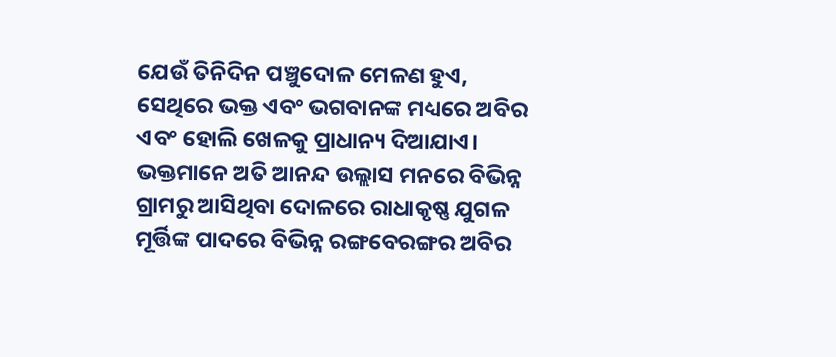ଯେଉଁ ତିନିଦିନ ପଞ୍ଚୁଦୋଳ ମେଳଣ ହୁଏ, ସେଥିରେ ଭକ୍ତ ଏବଂ ଭଗବାନଙ୍କ ମଧ୍ୟରେ ଅବିର ଏବଂ ହୋଲି ଖେଳକୁ ପ୍ରାଧାନ୍ୟ ଦିଆଯାଏ। ଭକ୍ତମାନେ ଅତି ଆନନ୍ଦ ଉଲ୍ଲାସ ମନରେ ବିଭିନ୍ନ ଗ୍ରାମରୁ ଆସିଥିବା ଦୋଳରେ ରାଧାକୃଷ୍ଣ ଯୁଗଳ ମୂର୍ତ୍ତିଙ୍କ ପାଦରେ ବିଭିନ୍ନ ରଙ୍ଗବେରଙ୍ଗର ଅବିର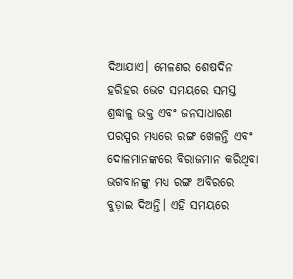ଦିଆଯାଏ। ମେଳଣର ଶେଷଦିନ ହରିହର ଭେଟ ସମୟରେ ସମସ୍ତ ଶ୍ରଦ୍ଧାଳୁ ଭକ୍ତ ଏବଂ ଜନସାଧାରଣ ପରସ୍ପର ମଧ୍ୟରେ ରଙ୍ଗ ଖେଳନ୍ତି ଏବଂ ଦୋଳମାନଙ୍କରେ ବିରାଜମାନ କରିଥିବା ଭଗବାନଙ୍କୁ ମଧ୍ୟ ରଙ୍ଗ ଅବିରରେ ବୁଡ଼ାଇ ଦିଅନ୍ତି। ଏହି ସମୟରେ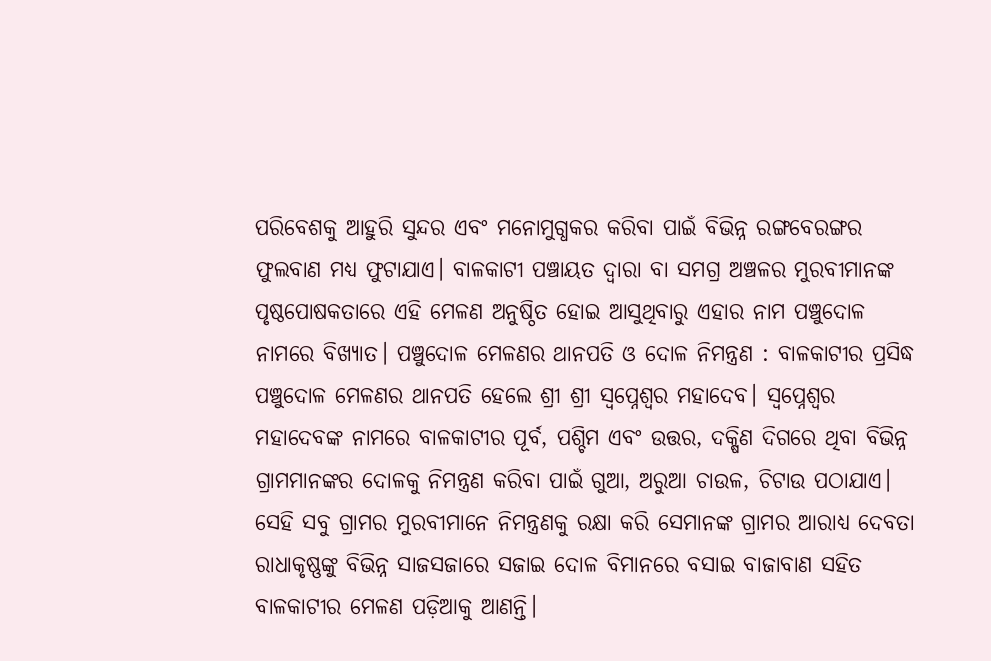ପରିବେଶକୁ ଆହୁରି ସୁନ୍ଦର ଏବଂ ମନୋମୁଗ୍ଧକର କରିବା ପାଇଁ ବିଭିନ୍ନ ରଙ୍ଗବେରଙ୍ଗର ଫୁଲବାଣ ମଧ୍ୟ ଫୁଟାଯାଏ। ବାଳକାଟୀ ପଞ୍ଚାୟତ ଦ୍ୱାରା ବା ସମଗ୍ର ଅଞ୍ଚଳର ମୁରବୀମାନଙ୍କ ପୃଷ୍ଠପୋଷକତାରେ ଏହି ମେଳଣ ଅନୁଷ୍ଠିତ ହୋଇ ଆସୁଥିବାରୁ ଏହାର ନାମ ପଞ୍ଚୁଦୋଳ ନାମରେ ବିଖ୍ୟାତ। ପଞ୍ଚୁଦୋଳ ମେଳଣର ଥାନପତି ଓ ଦୋଳ ନିମନ୍ତ୍ରଣ : ବାଳକାଟୀର ପ୍ରସିଦ୍ଧ ପଞ୍ଚୁଦୋଳ ମେଳଣର ଥାନପତି ହେଲେ ଶ୍ରୀ ଶ୍ରୀ ସ୍ୱପ୍ନେଶ୍ୱର ମହାଦେବ। ସ୍ୱପ୍ନେଶ୍ୱର ମହାଦେବଙ୍କ ନାମରେ ବାଳକାଟୀର ପୂର୍ବ, ପଶ୍ଚିମ ଏବଂ ଉତ୍ତର, ଦକ୍ଷିଣ ଦିଗରେ ଥିବା ବିଭିନ୍ନ ଗ୍ରାମମାନଙ୍କର ଦୋଳକୁ ନିମନ୍ତ୍ରଣ କରିବା ପାଇଁ ଗୁଆ, ଅରୁଆ ଚାଉଳ, ଚିଟାଉ ପଠାଯାଏ। ସେହି ସବୁ ଗ୍ରାମର ମୁରବୀମାନେ ନିମନ୍ତ୍ରଣକୁ ରକ୍ଷା କରି ସେମାନଙ୍କ ଗ୍ରାମର ଆରାଧ୍ୟ ଦେବତା ରାଧାକୃଷ୍ଣଙ୍କୁ ବିଭିନ୍ନ ସାଜସଜାରେ ସଜାଇ ଦୋଳ ବିମାନରେ ବସାଇ ବାଜାବାଣ ସହିତ ବାଳକାଟୀର ମେଳଣ ପଡ଼ିଆକୁ ଆଣନ୍ତି।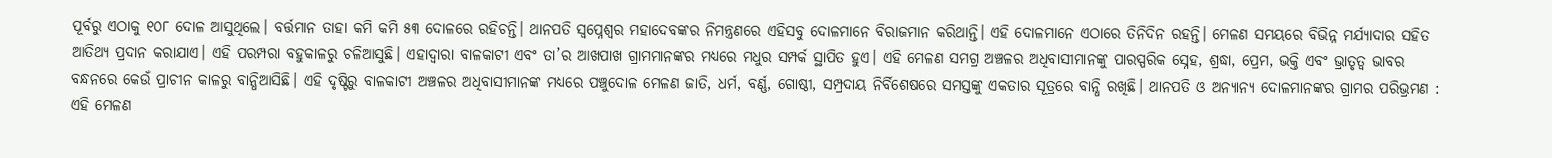ପୂର୍ବରୁ ଏଠାକୁ ୧୦୮ ଦୋଳ ଆସୁଥିଲେ। ବର୍ତ୍ତମାନ ତାହା କମି କମି ୫୩ ଦୋଳରେ ରହିଚନ୍ତି। ଥାନପତି ସ୍ୱପ୍ନେଶ୍ୱର ମହାଦେବଙ୍କର ନିମନ୍ତ୍ରଣରେ ଏହିସବୁ ଦୋଳମାନେ ବିରାଜମାନ କରିଥାନ୍ତି। ଏହି ଦୋଳମାନେ ଏଠାରେ ତିନିଦିନ ରହନ୍ତି। ମେଳଣ ସମୟରେ ବିଭିନ୍ନ ମର୍ଯ୍ୟାଦାର ସହିତ ଆତିଥ୍ୟ ପ୍ରଦାନ କରାଯାଏ। ଏହି ପରମ୍ପରା ବହୁକାଳରୁ ଚଳିଆସୁଛି। ଏହାଦ୍ୱାରା ବାଳକାଟୀ ଏବଂ ତା’ର ଆଖପାଖ ଗ୍ରାମମାନଙ୍କର ମଧ୍ୟରେ ମଧୁର ସମ୍ପର୍କ ସ୍ଥାପିତ ହୁଏ। ଏହି ମେଳଣ ସମଗ୍ର ଅଞ୍ଚଳର ଅଧିବାସୀମାନଙ୍କୁ ପାରସ୍ପରିକ ସ୍ନେହ, ଶ୍ରଦ୍ଧା, ପ୍ରେମ, ଭକ୍ତି ଏବଂ ଭ୍ରାତୃତ୍ୱ ଭାବର ବନ୍ଧନରେ କେଉଁ ପ୍ରାଚୀନ କାଳରୁ ବାନ୍ଧିଆସିଛି। ଏହି ଦୃଷ୍ଟିରୁ ବାଳକାଟୀ ଅଞ୍ଚଳର ଅଧିବାସୀମାନଙ୍କ ମଧ୍ୟରେ ପଞ୍ଚୁଦୋଳ ମେଳଣ ଜାତି, ଧର୍ମ, ବର୍ଣ୍ଣ, ଗୋଷ୍ଠୀ, ସମ୍ପ୍ରଦାୟ ନିର୍ବିଶେଷରେ ସମସ୍ତଙ୍କୁ ଏକତାର ସୂତ୍ରରେ ବାନ୍ଧି ରଖିଛି। ଥାନପତି ଓ ଅନ୍ୟାନ୍ୟ ଦୋଳମାନଙ୍କର ଗ୍ରାମର ପରିଭ୍ରମଣ : ଏହି ମେଳଣ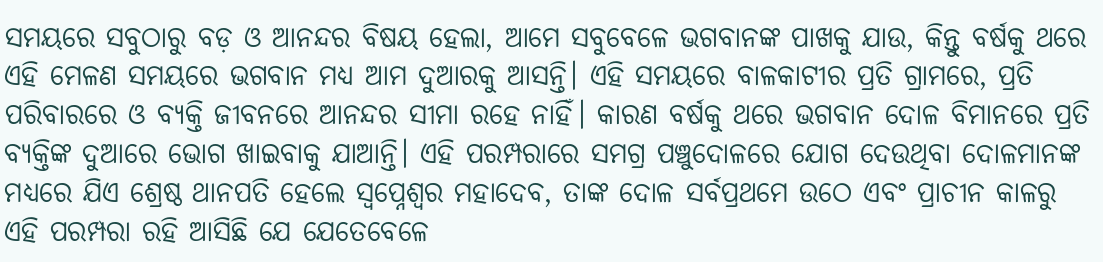ସମୟରେ ସବୁଠାରୁ ବଡ଼ ଓ ଆନନ୍ଦର ବିଷୟ ହେଲା, ଆମେ ସବୁବେଳେ ଭଗବାନଙ୍କ ପାଖକୁ ଯାଉ, କିନ୍ତୁ ବର୍ଷକୁ ଥରେ ଏହି ମେଳଣ ସମୟରେ ଭଗବାନ ମଧ୍ୟ ଆମ ଦୁଆରକୁ ଆସନ୍ତି। ଏହି ସମୟରେ ବାଳକାଟୀର ପ୍ରତି ଗ୍ରାମରେ, ପ୍ରତି ପରିବାରରେ ଓ ବ୍ୟକ୍ତି ଜୀବନରେ ଆନନ୍ଦର ସୀମା ରହେ ନାହିଁ। କାରଣ ବର୍ଷକୁ ଥରେ ଭଗବାନ ଦୋଳ ବିମାନରେ ପ୍ରତି ବ୍ୟକ୍ତିଙ୍କ ଦୁଆରେ ଭୋଗ ଖାଇବାକୁ ଯାଆନ୍ତି। ଏହି ପରମ୍ପରାରେ ସମଗ୍ର ପଞ୍ଚୁଦୋଳରେ ଯୋଗ ଦେଉଥିବା ଦୋଳମାନଙ୍କ ମଧ୍ୟରେ ଯିଏ ଶ୍ରେଷ୍ଠ ଥାନପତି ହେଲେ ସ୍ୱପ୍ନେଶ୍ୱର ମହାଦେବ, ତାଙ୍କ ଦୋଳ ସର୍ବପ୍ରଥମେ ଉଠେ ଏବଂ ପ୍ରାଚୀନ କାଳରୁ ଏହି ପରମ୍ପରା ରହି ଆସିଛି ଯେ ଯେତେବେଳେ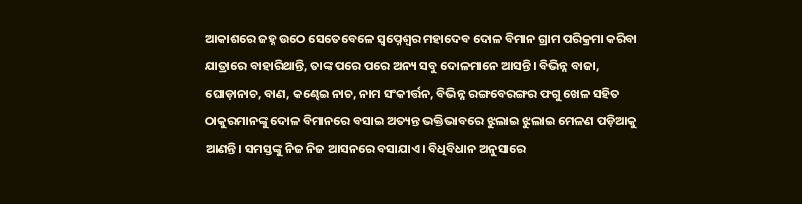ଆକାଶରେ ଜହ୍ନ ଉଠେ ସେତେବେଳେ ସ୍ୱପ୍ନେଶ୍ୱର ମହାଦେବ ଦୋଳ ବିମାନ ଗ୍ରାମ ପରିକ୍ରମା କରିବା ଯାତ୍ରାରେ ବାହାରିଥାନ୍ତି, ତାଙ୍କ ପରେ ପରେ ଅନ୍ୟ ସବୁ ଦୋଳମାନେ ଆସନ୍ତି। ବିଭିନ୍ନ ବାଜା, ଘୋଡ଼ାନାଚ, ବାଣ, କଣ୍ଢେଇ ନାଚ, ନାମ ସଂକୀର୍ତ୍ତନ, ବିଭିନ୍ନ ରଙ୍ଗବେରଙ୍ଗର ଫଗୁ ଖେଳ ସହିତ ଠାକୁରମାନଙ୍କୁ ଦୋଳ ବିମାନରେ ବସାଇ ଅତ୍ୟନ୍ତ ଭକ୍ତିଭାବରେ ଝୁଲାଇ ଝୁଲାଇ ମେଳଣ ପଡ଼ିଆକୁ ଆଣନ୍ତି। ସମସ୍ତଙ୍କୁ ନିଜ ନିଜ ଆସନରେ ବସାଯାଏ। ବିଧିବିଧାନ ଅନୁସାରେ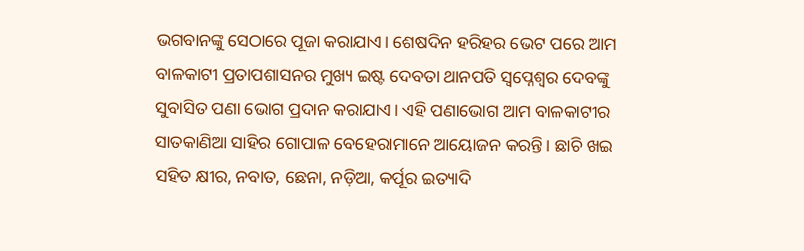ଭଗବାନଙ୍କୁ ସେଠାରେ ପୂଜା କରାଯାଏ। ଶେଷଦିନ ହରିହର ଭେଟ ପରେ ଆମ ବାଳକାଟୀ ପ୍ରତାପଶାସନର ମୁଖ୍ୟ ଇଷ୍ଟ ଦେବତା ଥାନପତି ସ୍ୱପ୍ନେଶ୍ୱର ଦେବଙ୍କୁ ସୁବାସିତ ପଣା ଭୋଗ ପ୍ରଦାନ କରାଯାଏ। ଏହି ପଣାଭୋଗ ଆମ ବାଳକାଟୀର ସାତକାଣିଆ ସାହିର ଗୋପାଳ ବେହେରାମାନେ ଆୟୋଜନ କରନ୍ତି। ଛାଚି ଖଇ ସହିତ କ୍ଷୀର, ନବାତ, ଛେନା, ନଡ଼ିଆ, କର୍ପୂର ଇତ୍ୟାଦି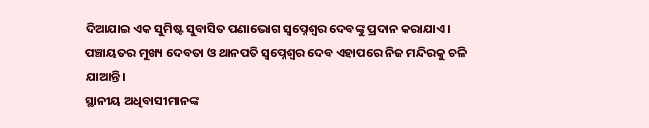ଦିଆଯାଇ ଏକ ସୁମିଷ୍ଟ ସୁବାସିତ ପଣାଭୋଗ ସ୍ୱପ୍ନେଶ୍ୱର ଦେବଙ୍କୁ ପ୍ରଦାନ କରାଯାଏ। ପଞ୍ଚାୟତର ମୁଖ୍ୟ ଦେବତା ଓ ଥାନପତି ସ୍ୱପ୍ନେଶ୍ୱର ଦେବ ଏହାପରେ ନିଜ ମନ୍ଦିରକୁ ଚଳି ଯାଆନ୍ତି।
ସ୍ଥାନୀୟ ଅଧିବାସୀମାନଙ୍କ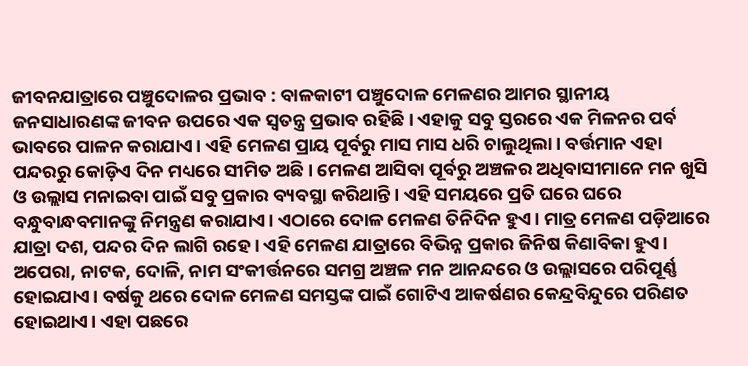ଜୀବନଯାତ୍ରାରେ ପଞ୍ଚୁଦୋଳର ପ୍ରଭାବ : ବାଳକାଟୀ ପଞ୍ଚୁଦୋଳ ମେଳଣର ଆମର ସ୍ଥାନୀୟ ଜନସାଧାରଣଙ୍କ ଜୀବନ ଉପରେ ଏକ ସ୍ୱତନ୍ତ୍ର ପ୍ରଭାବ ରହିଛି। ଏହାକୁ ସବୁ ସ୍ତରରେ ଏକ ମିଳନର ପର୍ବ ଭାବରେ ପାଳନ କରାଯାଏ। ଏହି ମେଳଣ ପ୍ରାୟ ପୂର୍ବରୁ ମାସ ମାସ ଧରି ଚାଲୁଥିଲା। ବର୍ତ୍ତମାନ ଏହା ପନ୍ଦରରୁ କୋଡ଼ିଏ ଦିନ ମଧ୍ୟରେ ସୀମିତ ଅଛି। ମେଳଣ ଆସିବା ପୂର୍ବରୁ ଅଞ୍ଚଳର ଅଧିବାସୀମାନେ ମନ ଖୁସି ଓ ଉଲ୍ଲାସ ମନାଇବା ପାଇଁ ସବୁ ପ୍ରକାର ବ୍ୟବସ୍ଥା କରିଥାନ୍ତି। ଏହି ସମୟରେ ପ୍ରତି ଘରେ ଘରେ ବନ୍ଧୁବାନ୍ଧବମାନଙ୍କୁ ନିମନ୍ତ୍ରଣ କରାଯାଏ। ଏଠାରେ ଦୋଳ ମେଳଣ ତିନିଦିନ ହୁଏ। ମାତ୍ର ମେଳଣ ପଡ଼ିଆରେ ଯାତ୍ରା ଦଶ, ପନ୍ଦର ଦିନ ଲାଗି ରହେ। ଏହି ମେଳଣ ଯାତ୍ରାରେ ବିଭିନ୍ନ ପ୍ରକାର ଜିନିଷ କିଣାବିକା ହୁଏ। ଅପେରା, ନାଟକ, ଦୋଳି, ନାମ ସଂକୀର୍ତ୍ତନରେ ସମଗ୍ର ଅଞ୍ଚଳ ମନ ଆନନ୍ଦରେ ଓ ଉଲ୍ଲାସରେ ପରିପୂର୍ଣ୍ଣ ହୋଇଯାଏ। ବର୍ଷକୁ ଥରେ ଦୋଳ ମେଳଣ ସମସ୍ତଙ୍କ ପାଇଁ ଗୋଟିଏ ଆକର୍ଷଣର କେନ୍ଦ୍ରବିନ୍ଦୁରେ ପରିଣତ ହୋଇଥାଏ। ଏହା ପଛରେ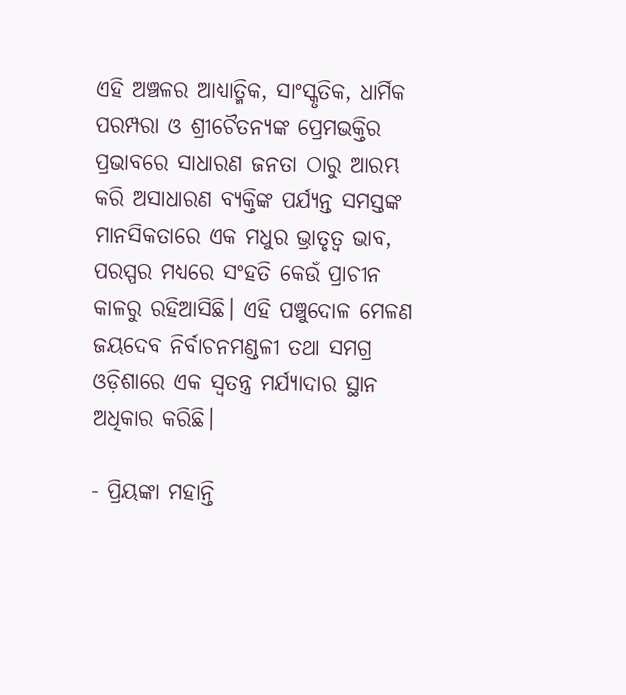ଏହି ଅଞ୍ଚଳର ଆଧ୍ୟାତ୍ମିକ, ସାଂସ୍କୃତିକ, ଧାର୍ମିକ ପରମ୍ପରା ଓ ଶ୍ରୀଚୈତନ୍ୟଙ୍କ ପ୍ରେମଭକ୍ତିର ପ୍ରଭାବରେ ସାଧାରଣ ଜନତା ଠାରୁ ଆରମ୍ଭ କରି ଅସାଧାରଣ ବ୍ୟକ୍ତିଙ୍କ ପର୍ଯ୍ୟନ୍ତ ସମସ୍ତଙ୍କ ମାନସିକତାରେ ଏକ ମଧୁର ଭ୍ରାତୃତ୍ୱ ଭାବ, ପରସ୍ପର ମଧ୍ୟରେ ସଂହତି କେଉଁ ପ୍ରାଚୀନ କାଳରୁ ରହିଆସିଛି। ଏହି ପଞ୍ଚୁଦୋଳ ମେଳଣ ଜୟଦେବ ନିର୍ବାଚନମଣ୍ଡଳୀ ତଥା ସମଗ୍ର ଓଡ଼ିଶାରେ ଏକ ସ୍ୱତନ୍ତ୍ର ମର୍ଯ୍ୟାଦାର ସ୍ଥାନ ଅଧିକାର କରିଛି।

- ପ୍ରିୟଙ୍କା ମହାନ୍ତି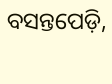ବସନ୍ତପେଡ଼ି,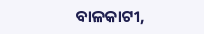ବାଳକାଟୀ,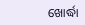ଖୋର୍ଦ୍ଧା